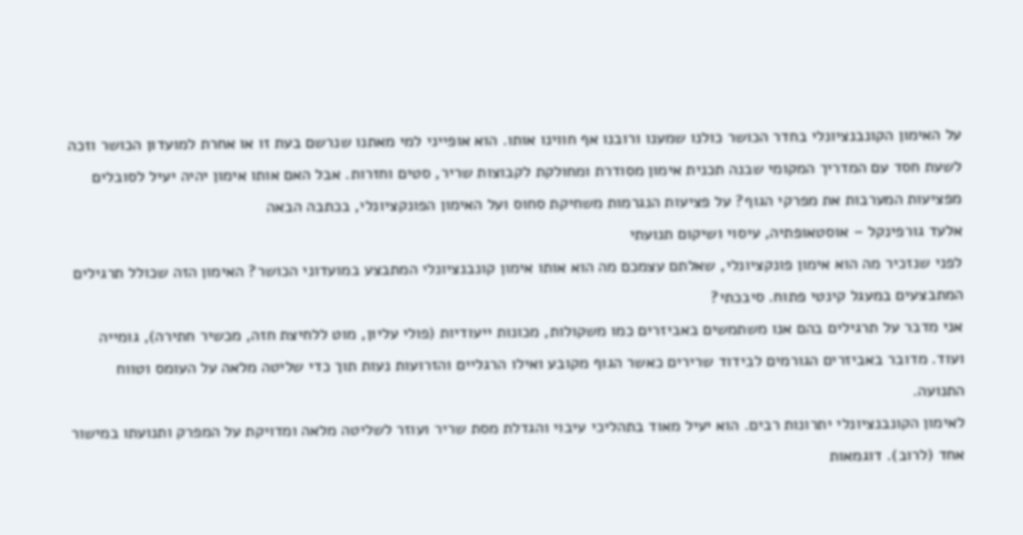על האימון הקונבנציונלי בחדר הכושר כולנו שמענו ורובנו אף חווינו אותו. הוא אופייני למי מאתנו שנרשם בעת זו או אחרת למועדון הכושר וזכה לשעת חסד עם המדריך המקומי שבנה תכנית אימון מסודרת ומחולקת לקבוצות שריר, סטים וחזרות. אבל האם אותו אימון יהיה יעיל לסובלים מפציעות המערבות את מפרקי הגוף? על פציעות הנגרמות משחיקת סחוס ועל האימון הפונקציונלי, בכתבה הבאה
אלעד גורפינקל – אוסטאופתיה, עיסוי ושיקום תנועתי
לפני שנזכיר מה הוא אימון פונקציונלי, שאלתם עצמכם מה הוא אותו אימון קונבנציונלי המתבצע במועדוני הכושר? האימון הזה שכולל תרגילים המתבצעים במעגל קינטי פתוח. סיבכתי?
אני מדבר על תרגילים בהם אנו משתמשים באביזרים כמו משקולות, מכונות ייעודיות (פולי עליון, מוט ללחיצת חזה, מכשיר חתירה), גומייה ועוד. מדובר באביזרים הגורמים לבידוד שרירים כאשר הגוף מקובע ואילו הרגליים והזרועות נעות תוך כדי שליטה מלאה על העומס וטווח התנועה.
לאימון הקונבנציונלי יתרונות רבים. הוא יעיל מאוד בתהליכי עיבוי והגדלת מסת שריר ועוזר לשליטה מלאה ומדויקת על המפרק ותנועתו במישור אחד (לרוב). דוגמאות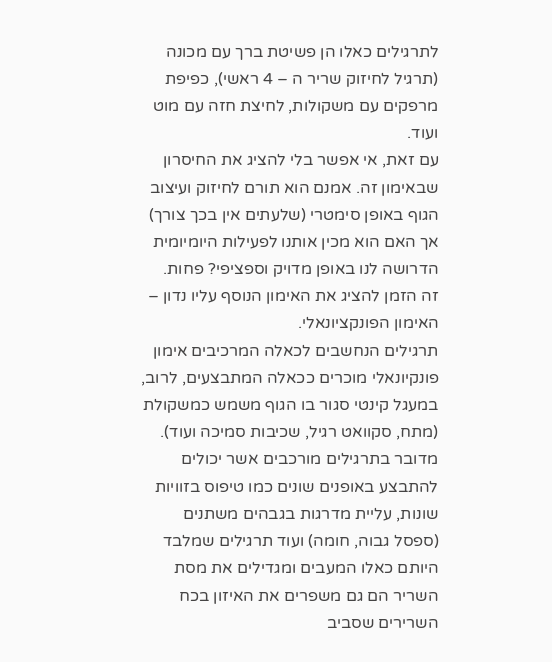לתרגילים כאלו הן פשיטת ברך עם מכונה (תרגיל לחיזוק שריר ה – 4 ראשי), כפיפת מרפקים עם משקולות, לחיצת חזה עם מוט ועוד.
עם זאת, אי אפשר בלי להציג את החיסרון שבאימון זה. אמנם הוא תורם לחיזוק ועיצוב הגוף באופן סימטרי (שלעתים אין בכך צורך) אך האם הוא מכין אותנו לפעילות היומיומית הדרושה לנו באופן מדויק וספציפי? פחות.
זה הזמן להציג את האימון הנוסף עליו נדון – האימון הפונקציונאלי.
תרגילים הנחשבים לכאלה המרכיבים אימון פונקיונאלי מוכרים ככאלה המתבצעים, לרוב, במעגל קינטי סגור בו הגוף משמש כמשקולת (מתח, סקוואט רגיל, שכיבות סמיכה ועוד).
מדובר בתרגילים מורכבים אשר יכולים להתבצע באופנים שונים כמו טיפוס בזוויות שונות, עליית מדרגות בגבהים משתנים (ספסל גבוה, חומה) ועוד תרגילים שמלבד היותם כאלו המעבים ומגדילים את מסת השריר הם גם משפרים את האיזון בכח השרירים שסביב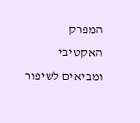המפרק האקטיבי ומביאים לשיפור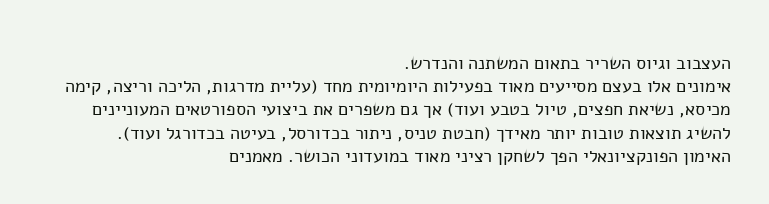העצבוב וגיוס השריר בתאום המשתנה והנדרש.
אימונים אלו בעצם מסייעים מאוד בפעילות היומיומית מחד (עליית מדרגות, הליכה וריצה, קימה מכיסא, נשיאת חפצים, טיול בטבע ועוד) אך גם משפרים את ביצועי הספורטאים המעוניינים להשיג תוצאות טובות יותר מאידך (חבטת טניס, ניתור בכדורסל, בעיטה בכדורגל ועוד).
האימון הפונקציונאלי הפך לשחקן רציני מאוד במועדוני הכושר. מאמנים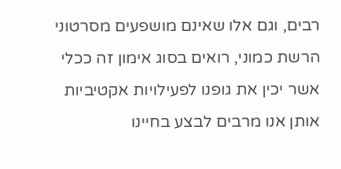רבים, וגם אלו שאינם מושפעים מסרטוני הרשת כמוני, רואים בסוג אימון זה ככלי אשר יכין את גופנו לפעילויות אקטיביות אותן אנו מרבים לבצע בחיינו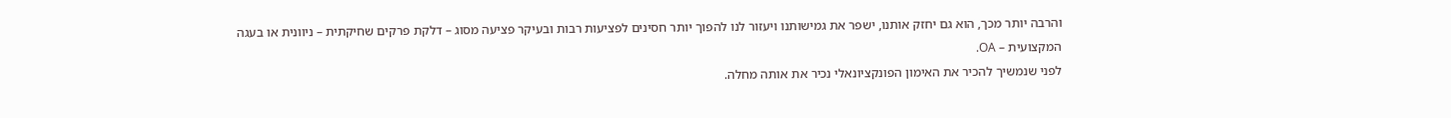והרבה יותר מכך, הוא גם יחזק אותנו, ישפר את גמישותנו ויעזור לנו להפוך יותר חסינים לפציעות רבות ובעיקר פציעה מסוג – דלקת פרקים שחיקתית – ניוונית או בעגה המקצועית – OA.
לפני שנמשיך להכיר את האימון הפונקציונאלי נכיר את אותה מחלה.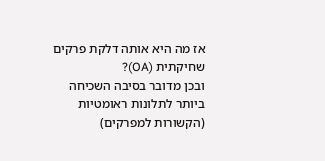אז מה היא אותה דלקת פרקים שחיקתית (OA)?
ובכן מדובר בסיבה השכיחה ביותר לתלונות ראומטיות (הקשורות למפרקים)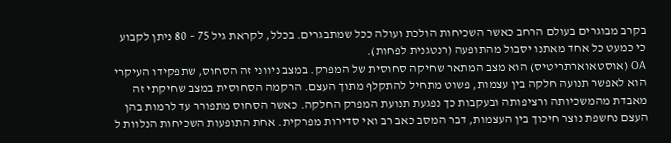בקרב מבוגרים בעולם הרחב כאשר השכיחות הולכת ועולה ככל שמתבגרים. בכלל, לקראת גיל 75 – 80 ניתן לקבוע כי כמעט כל אחד מאתנו יסבול מהתופעה (רנטגנית לפחות).
OA (אוסטאוארתריטיס) הוא מצב המתאר שחיקה סחוסית של המפרק. במצב ניווני זה הסחוס, שתפקידו העיקרי הוא לאפשר תנועה חלקה בין עצמות, פשוט מתחיל להתקלף מתוך העצם. הרקמה הסחוסית במצב שחיקתי זה מאבדת מהמשכיותה ורציפותה ובעקבות כך נפגעת תנועת המפרק החלקה. כאשר הסחוס מתפורר עד לרמות בהן העצם נחשפת נוצר חיכוך בין העצמות, דבר המסב כאב רב ואי סדירות מפרקית. אחת התופעות השכיחות הנלוות ל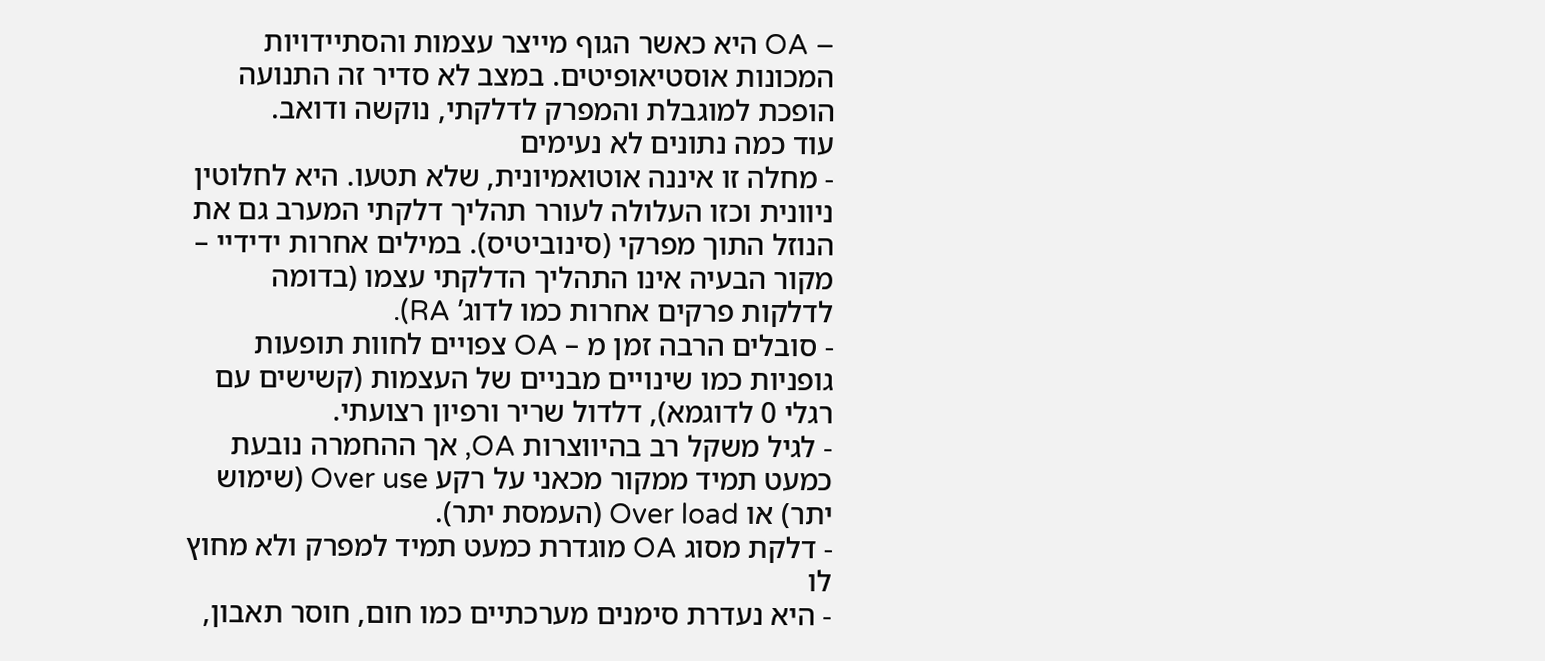– OA היא כאשר הגוף מייצר עצמות והסתיידויות המכונות אוסטיאופיטים. במצב לא סדיר זה התנועה הופכת למוגבלת והמפרק לדלקתי, נוקשה ודואב.
עוד כמה נתונים לא נעימים
- מחלה זו איננה אוטואמיונית, שלא תטעו. היא לחלוטין ניוונית וכזו העלולה לעורר תהליך דלקתי המערב גם את הנוזל התוך מפרקי (סינוביטיס). במילים אחרות ידידיי – מקור הבעיה אינו התהליך הדלקתי עצמו (בדומה לדלקות פרקים אחרות כמו לדוג’ RA).
- סובלים הרבה זמן מ – OA צפויים לחוות תופעות גופניות כמו שינויים מבניים של העצמות (קשישים עם רגלי 0 לדוגמא), דלדול שריר ורפיון רצועתי.
- לגיל משקל רב בהיווצרות OA, אך ההחמרה נובעת כמעט תמיד ממקור מכאני על רקע Over use (שימוש יתר) או Over load (העמסת יתר).
- דלקת מסוג OA מוגדרת כמעט תמיד למפרק ולא מחוץ לו
- היא נעדרת סימנים מערכתיים כמו חום, חוסר תאבון,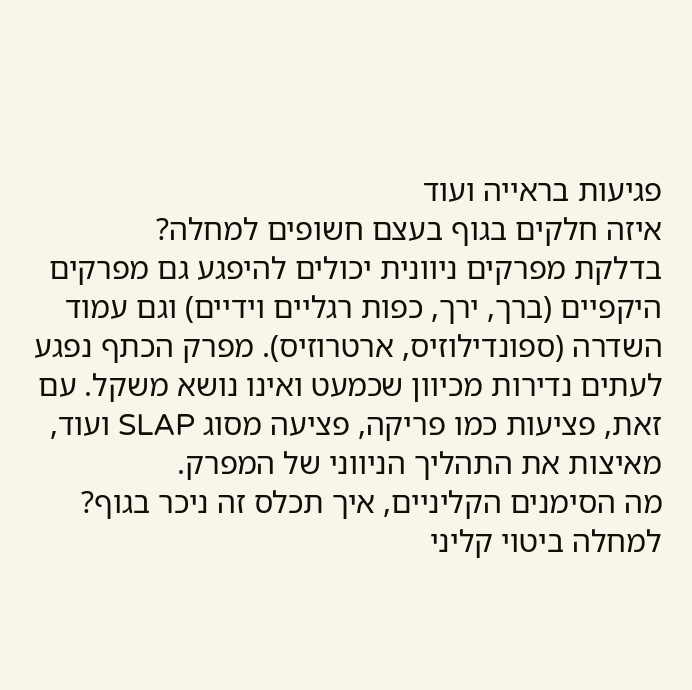פגיעות בראייה ועוד
איזה חלקים בגוף בעצם חשופים למחלה?
בדלקת מפרקים ניוונית יכולים להיפגע גם מפרקים היקפיים (ברך, ירך, כפות רגליים וידיים) וגם עמוד השדרה (ספונדילוזיס, ארטרוזיס). מפרק הכתף נפגע לעתים נדירות מכיוון שכמעט ואינו נושא משקל. עם זאת, פציעות כמו פריקה, פציעה מסוג SLAP ועוד, מאיצות את התהליך הניווני של המפרק.
מה הסימנים הקליניים, איך תכלס זה ניכר בגוף?
למחלה ביטוי קליני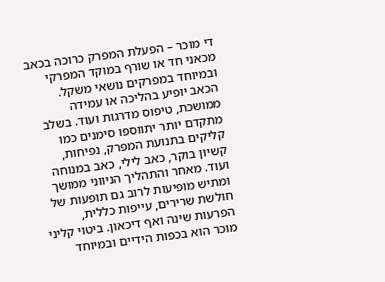די מוכר – הפעלת המפרק כרוכה בכאב מכאני חד או שורף במוקד המפרקי ובמיוחד במפרקים נושאי משקל. הכאב יופיע בהליכה או עמידה ממושכת, טיפוס מדרגות ועוד. בשלב מתקדם יותר יתווספו סימנים כמו קליקים בתנועת המפרק, נפיחות, קשיון בוקר, כאב לילי, כאב במנוחה ועוד. מאחר והתהליך הניווני ממושך ומתיש מופיעות לרוב גם תופעות של חולשת שרירים, עייפות כללית, הפרעות שינה ואף דיכאון. ביטוי קליני מוכר הוא בכפות הידיים ובמיוחד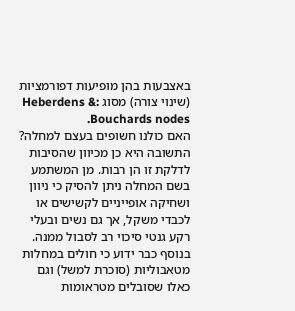באצבעות בהן מופיעות דפורמציות (שינוי צורה) מסוג :Heberdens & Bouchards nodes.
האם כולנו חשופים בעצם למחלה?
התשובה היא כן מכיוון שהסיבות לדלקת זו הן רבות. מן המשתמע בשם המחלה ניתן להסיק כי ניוון ושחיקה אופייניים לקשישים או לכבדי משקל, אך גם נשים ובעלי רקע גנטי סיכוי רב לסבול ממנה. בנוסף כבר ידוע כי חולים במחלות מטאבוליות (סוכרת למשל) וגם כאלו שסובלים מטראומות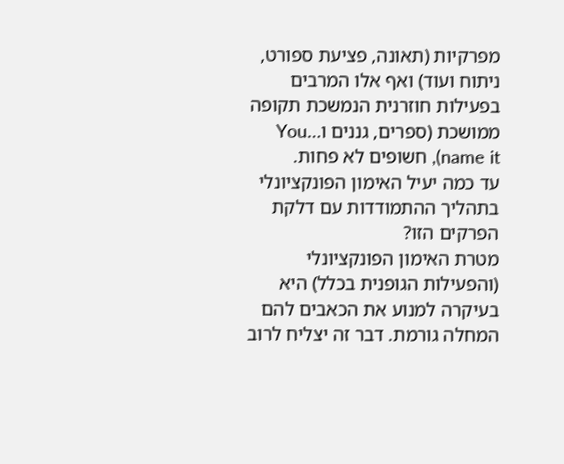מפרקיות (תאונה, פציעת ספורט, ניתוח ועוד) ואף אלו המרבים בפעילות חוזרנית הנמשכת תקופה ממושכת (ספרים, גננים ו…You name it), חשופים לא פחות.
עד כמה יעיל האימון הפונקציונלי בתהליך ההתמודדות עם דלקת הפרקים הזו?
מטרת האימון הפונקציונלי (והפעילות הגופנית בכלל) היא בעיקרה למנוע את הכאבים להם המחלה גורמת. דבר זה יצליח לרוב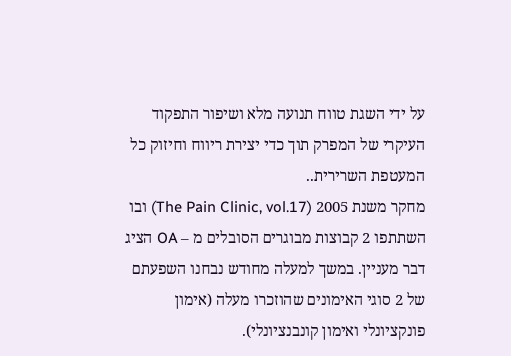על ידי השגת טווח תנועה מלא ושיפור התפקוד העיקרי של המפרק תוך כדי יצירת ריווח וחיזוק כל המעטפת השרירית..
מחקר משנת 2005 (The Pain Clinic, vol.17) ובו השתתפו 2 קבוצות מבוגרים הסובלים מ – OA הציג דבר מעניין. במשך למעלה מחודש נבחנו השפעתם של 2 סוגי האימונים שהוזכרו מעלה (אימון פונקציונלי ואימון קונבנציונלי).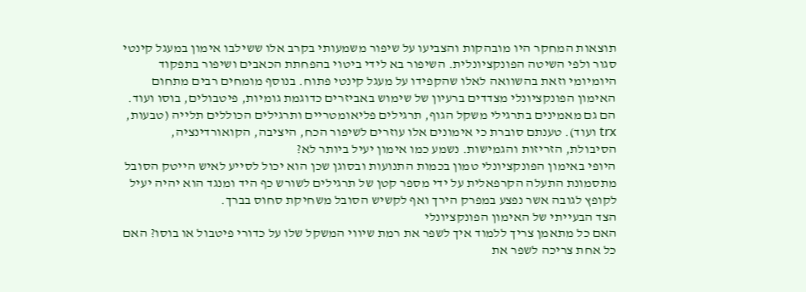תוצאות המחקר היו מובהקות והצביעו על שיפור משמעותי בקרב אלו ששילבו אימון במעגל קינטי סגור ולפי השיטה הפונקציונלית. השיפור בא לידי ביטוי בהפחתת הכאבים ושיפור בתפקוד היומיומי וזאת בהשוואה לאלו שהקפידו על מעגל קינטי פתוח. בנוסף מומחים רבים מתחום האימון הפונקציונלי מצדדים ברעיון של שימוש באביזרים כדוגמת גומיות, פיטבולים, בוסו ועוד. הם גם מאמינים בתרגילי משקל הגוף, תרגילים פליאומטריים ותרגילים הכוללים תלייה (טבעות, trx ועוד). טענתם סוברת כי אימונים אלו עוזרים לשיפור הכח, היציבה, הקואורדינציה, הסיבולת, הזריזות והגמישות. נשמע כמו אימון יעיל ביותר לא?
היופי באימון הפונקציונלי טמון בכמות התנועות ובסוגן שכן הוא יכול לסייע לאיש הייטק הסובל מתסמונת התעלה הקרפאלית על ידי מספר קטן של תרגילים לשורש כף היד ומנגד הוא יהיה יעיל לקופץ לגובה אשר נפצע במפרק הירך ואף לקשיש הסובל משחיקת סחוס בברך.
הצד הבעייתי של האימון הפונקציונלי
האם כל מתאמן צריך ללמוד איך לשפר את רמת שיווי המשקל שלו על כדורי פיטבול או בוסו? האם כל אחת צריכה לשפר את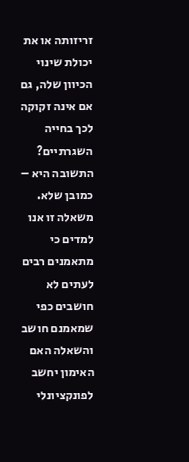זריזותה או את יכולת שינוי הכיוון שלה, גם אם אינה זקוקה לכך בחייה השגרתיים?
התשובה היא – כמובן שלא.
משאלה זו אנו למדים כי מתאמנים רבים לעתים לא חושבים כפי שמאמנם חושב והשאלה האם האימון יחשב לפונקציונלי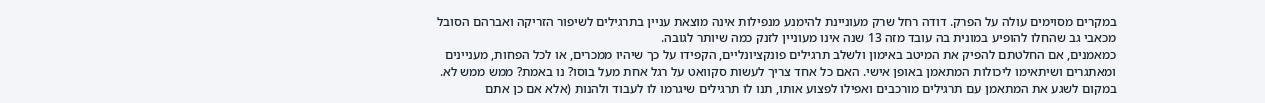במקרים מסוימים עולה על הפרק. דודה רחל שרק מעוניינת להימנע מנפילות אינה מוצאת עניין בתרגילים לשיפור הזריקה ואברהם הסובל מכאבי גב שהחלו להופיע במונית בה עובד מזה 13 שנה אינו מעוניין לזנק כמה שיותר לגובה.
כמאמנים, אם החלטתם להפיק את המיטב באימון ולשלב תרגילים פונקציונליים, הקפידו על כך שיהיו ממכרים, או לכל הפחות, מעניינים ומאתגרים ושיתאימו ליכולות המתאמן באופן אישי. האם כל אחד צריך לעשות סקוואט על רגל אחת מעל בוסו? נו באמת? ממש ממש לא. במקום לשגע את המתאמן עם תרגילים מורכבים ואפילו לפצוע אותו, תנו לו תרגילים שיגרמו לו לעבוד ולהנות (אלא אם כן אתם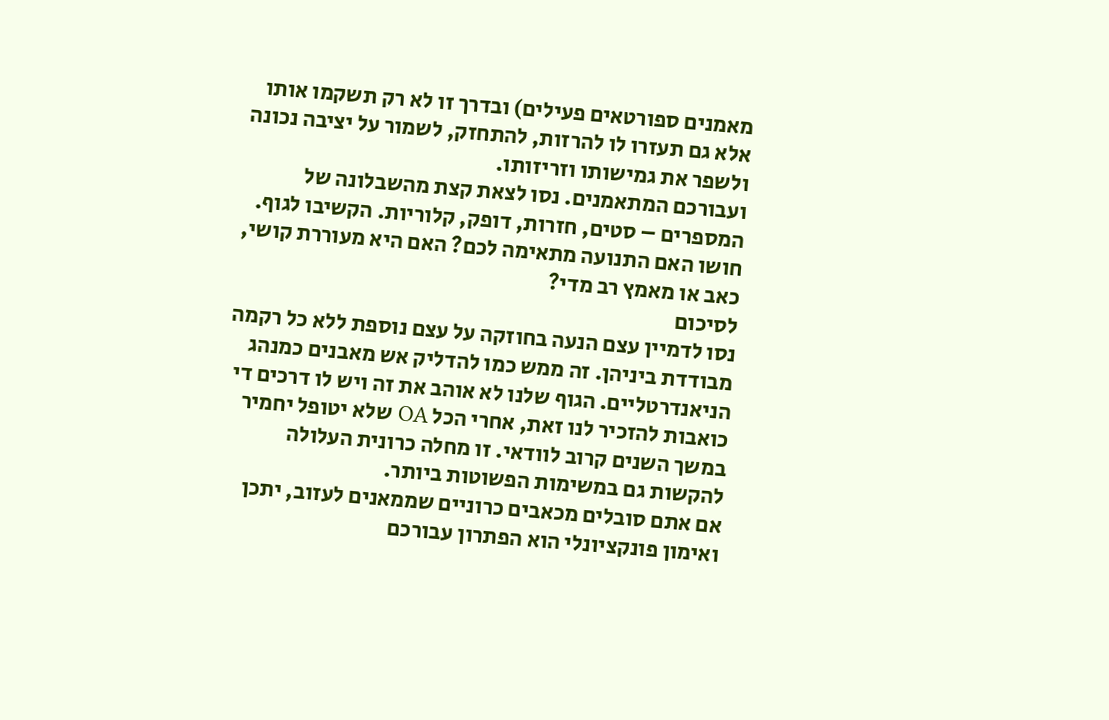מאמנים ספורטאים פעילים) ובדרך זו לא רק תשקמו אותו אלא גם תעזרו לו להרזות, להתחזק, לשמור על יציבה נכונה ולשפר את גמישותו וזריזותו.
ועבורכם המתאמנים. נסו לצאת קצת מהשבלונה של המספרים – סטים, חזרות, דופק, קלוריות. הקשיבו לגוף. חושו האם התנועה מתאימה לכם? האם היא מעוררת קושי, כאב או מאמץ רב מדי?
לסיכום
נסו לדמיין עצם הנעה בחוזקה על עצם נוספת ללא כל רקמה מבודדת ביניהן. זה ממש כמו להדליק אש מאבנים כמנהג הניאנדרטליים. הגוף שלנו לא אוהב את זה ויש לו דרכים די כואבות להזכיר לנו זאת, אחרי הכל OA שלא יטופל יחמיר במשך השנים קרוב לוודאי. זו מחלה כרונית העלולה להקשות גם במשימות הפשוטות ביותר.
אם אתם סובלים מכאבים כרוניים שממאנים לעזוב, יתכן ואימון פונקציונלי הוא הפתרון עבורכם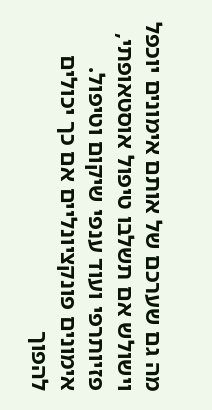מה גם שערכם של אותם אימונים יוכפל וישולש אם תשלבו טיפול אוסטאופתי, פזיותרפי ועוד ענפי שיקום וטיפול. אימונים פונקציונליים אם כך יכולים להפוך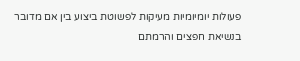פעולות יומיומיות מעיקות לפשוטת ביצוע בין אם מדובר בנשיאת חפצים והרמתם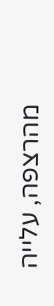מהרצפה, עלייה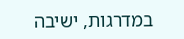במדרגות, ישיבה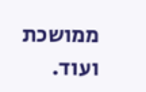ממושכת ועוד.